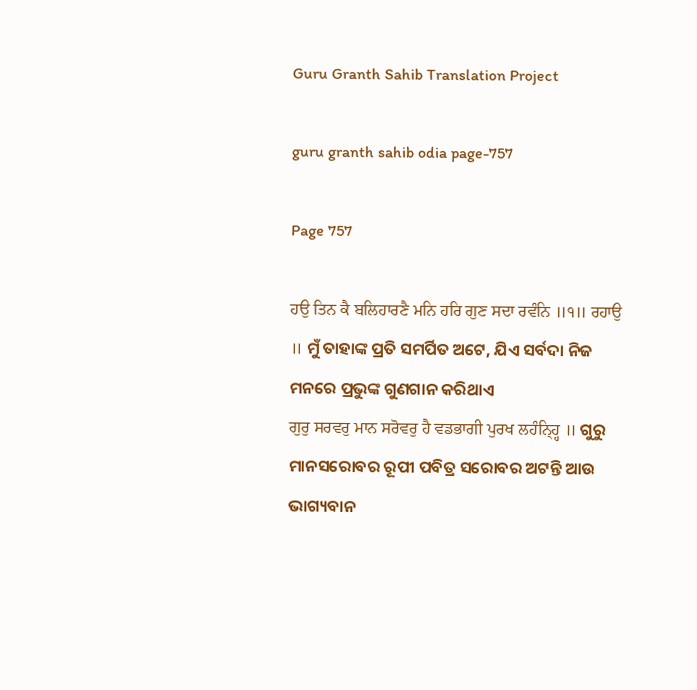Guru Granth Sahib Translation Project

guru granth sahib odia page-757

Page 757

ਹਉ ਤਿਨ ਕੈ ਬਲਿਹਾਰਣੈ ਮਨਿ ਹਰਿ ਗੁਣ ਸਦਾ ਰਵੰਨਿ ॥੧॥ ਰਹਾਉ ॥ ମୁଁ ତାହାଙ୍କ ପ୍ରତି ସମର୍ପିତ ଅଟେ, ଯିଏ ସର୍ବଦା ନିଜ ମନରେ ପ୍ରଭୁଙ୍କ ଗୁଣଗାନ କରିଥାଏ
ਗੁਰੁ ਸਰਵਰੁ ਮਾਨ ਸਰੋਵਰੁ ਹੈ ਵਡਭਾਗੀ ਪੁਰਖ ਲਹੰਨ੍ਹ੍ਹਿ ॥ ଗୁରୁ ମାନସରୋବର ରୂପୀ ପବିତ୍ର ସରୋବର ଅଟନ୍ତି ଆଉ ଭାଗ୍ୟବାନ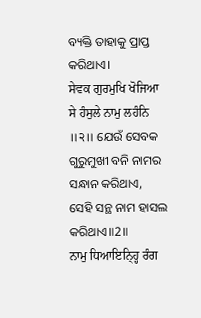ବ୍ୟକ୍ତି ତାହାକୁ ପ୍ରାପ୍ତ କରିଥାଏ।
ਸੇਵਕ ਗੁਰਮੁਖਿ ਖੋਜਿਆ ਸੇ ਹੰਸੁਲੇ ਨਾਮੁ ਲਹੰਨਿ ॥੨॥ ଯେଉଁ ସେବକ ଗୁରୁମୁଖୀ ବନି ନାମର ସନ୍ଧାନ କରିଥାଏ, ସେହି ସନ୍ଥ ନାମ ହାସଲ କରିଥାଏ॥2॥
ਨਾਮੁ ਧਿਆਇਨ੍ਹ੍ਹਿ ਰੰਗ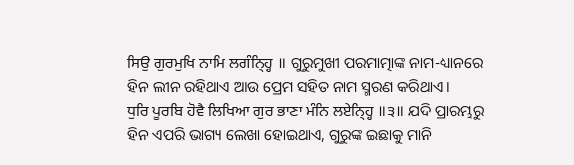ਸਿਉ ਗੁਰਮੁਖਿ ਨਾਮਿ ਲਗੰਨ੍ਹ੍ਹਿ ॥ ଗୁରୁମୁଖୀ ପରମାତ୍ମାଙ୍କ ନାମ-ଧ୍ୟାନରେ ହିନ ଲୀନ ରହିଥାଏ ଆଉ ପ୍ରେମ ସହିତ ନାମ ସ୍ମରଣ କରିଥାଏ।
ਧੁਰਿ ਪੂਰਬਿ ਹੋਵੈ ਲਿਖਿਆ ਗੁਰ ਭਾਣਾ ਮੰਨਿ ਲਏਨ੍ਹ੍ਹਿ ॥੩॥ ଯଦି ପ୍ରାରମ୍ଭରୁ ହିନ ଏପରି ଭାଗ୍ୟ ଲେଖା ହୋଇଥାଏ, ଗୁରୁଙ୍କ ଇଛାକୁ ମାନି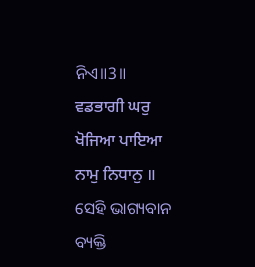ନିଏ॥3॥
ਵਡਭਾਗੀ ਘਰੁ ਖੋਜਿਆ ਪਾਇਆ ਨਾਮੁ ਨਿਧਾਨੁ ॥ ସେହି ଭାଗ୍ୟବାନ ବ୍ୟକ୍ତି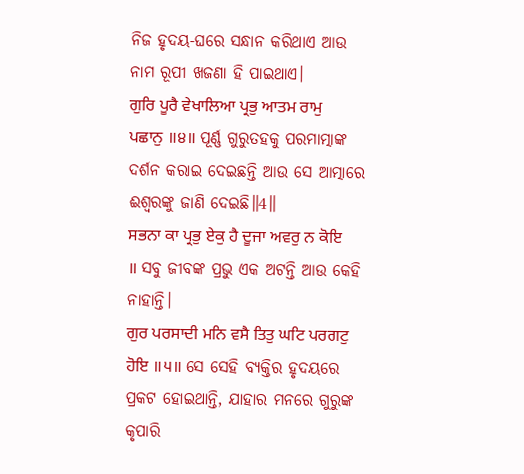ନିଜ ହୃଦୟ-ଘରେ ସନ୍ଧାନ କରିଥାଏ ଆଉ ନାମ ରୂପୀ ଖଜଣା ହି ପାଇଥାଏ।
ਗੁਰਿ ਪੂਰੈ ਵੇਖਾਲਿਆ ਪ੍ਰਭੁ ਆਤਮ ਰਾਮੁ ਪਛਾਨੁ ॥੪॥ ପୂର୍ଣ୍ଣ ଗୁରୁତହକୁ ପରମାତ୍ମାଙ୍କ ଦର୍ଶନ କରାଇ ଦେଇଛନ୍ତି ଆଉ ସେ ଆତ୍ମାରେ ଈଶ୍ଵରଙ୍କୁ ଜାଣି ଦେଇଛି॥4॥
ਸਭਨਾ ਕਾ ਪ੍ਰਭੁ ਏਕੁ ਹੈ ਦੂਜਾ ਅਵਰੁ ਨ ਕੋਇ ॥ ସବୁ ଜୀବଙ୍କ ପ୍ରଭୁ ଏକ ଅଟନ୍ତି ଆଉ କେହି ନାହାନ୍ତି।
ਗੁਰ ਪਰਸਾਦੀ ਮਨਿ ਵਸੈ ਤਿਤੁ ਘਟਿ ਪਰਗਟੁ ਹੋਇ ॥੫॥ ସେ ସେହି ବ୍ୟକ୍ତିର ହୃଦୟରେ ପ୍ରକଟ ହୋଇଥାନ୍ତି, ଯାହାର ମନରେ ଗୁରୁଙ୍କ କୃପାରି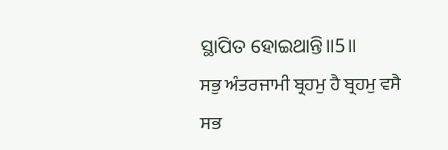ସ୍ଥାପିତ ହୋଇଥାନ୍ତି॥5॥
ਸਭੁ ਅੰਤਰਜਾਮੀ ਬ੍ਰਹਮੁ ਹੈ ਬ੍ਰਹਮੁ ਵਸੈ ਸਭ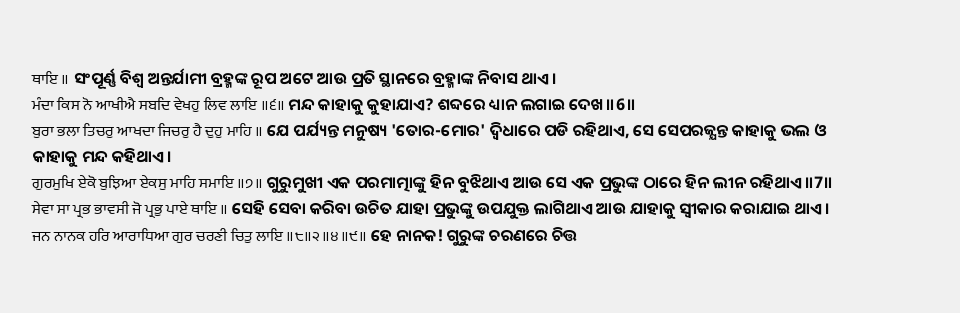ਥਾਇ ॥ ସଂପୂର୍ଣ୍ଣ ବିଶ୍ଵ ଅନ୍ତର୍ଯାମୀ ବ୍ରହ୍ମଙ୍କ ରୂପ ଅଟେ ଆଉ ପ୍ରତି ସ୍ଥାନରେ ବ୍ରହ୍ମାଙ୍କ ନିବାସ ଥାଏ।
ਮੰਦਾ ਕਿਸ ਨੋ ਆਖੀਐ ਸਬਦਿ ਵੇਖਹੁ ਲਿਵ ਲਾਇ ॥੬॥ ମନ୍ଦ କାହାକୁ କୁହାଯାଏ? ଶବ୍ଦରେ ଧ୍ୟାନ ଲଗାଇ ଦେଖ॥6॥
ਬੁਰਾ ਭਲਾ ਤਿਚਰੁ ਆਖਦਾ ਜਿਚਰੁ ਹੈ ਦੁਹੁ ਮਾਹਿ ॥ ଯେ ପର୍ଯ୍ୟନ୍ତ ମନୁଷ୍ୟ 'ତୋର-ମୋର' ଦ୍ଵିଧାରେ ପଡି ରହିଥାଏ, ସେ ସେପରଜ୍ଯନ୍ତ କାହାକୁ ଭଲ ଓ କାହାକୁ ମନ୍ଦ କହିଥାଏ।
ਗੁਰਮੁਖਿ ਏਕੋ ਬੁਝਿਆ ਏਕਸੁ ਮਾਹਿ ਸਮਾਇ ॥੭॥ ଗୁରୁମୁଖୀ ଏକ ପରମାତ୍ମାଙ୍କୁ ହିନ ବୁଝିଥାଏ ଆଉ ସେ ଏକ ପ୍ରଭୁଙ୍କ ଠାରେ ହିନ ଲୀନ ରହିଥାଏ॥7॥
ਸੇਵਾ ਸਾ ਪ੍ਰਭ ਭਾਵਸੀ ਜੋ ਪ੍ਰਭੁ ਪਾਏ ਥਾਇ ॥ ସେହି ସେବା କରିବା ଉଚିତ ଯାହା ପ୍ରଭୁଙ୍କୁ ଉପଯୁକ୍ତ ଲାଗିଥାଏ ଆଉ ଯାହାକୁ ସ୍ଵୀକାର କରାଯାଇ ଥାଏ।
ਜਨ ਨਾਨਕ ਹਰਿ ਆਰਾਧਿਆ ਗੁਰ ਚਰਣੀ ਚਿਤੁ ਲਾਇ ॥੮॥੨॥੪॥੯॥ ହେ ନାନକ! ଗୁରୁଙ୍କ ଚରଣରେ ଚିତ୍ତ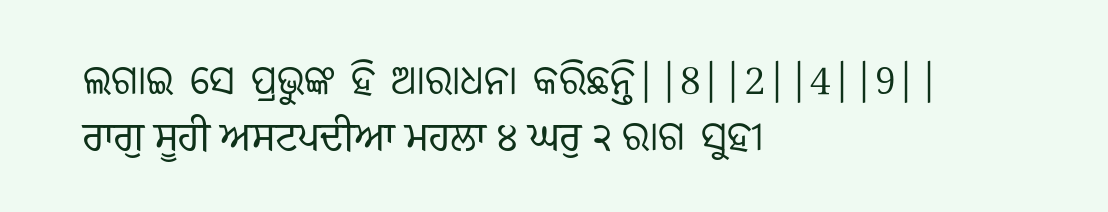ଲଗାଇ ସେ ପ୍ରଭୁଙ୍କ ହି ଆରାଧନା କରିଛନ୍ତି||8||2||4||9||
ਰਾਗੁ ਸੂਹੀ ਅਸਟਪਦੀਆ ਮਹਲਾ ੪ ਘਰੁ ੨ ରାଗ ସୁହୀ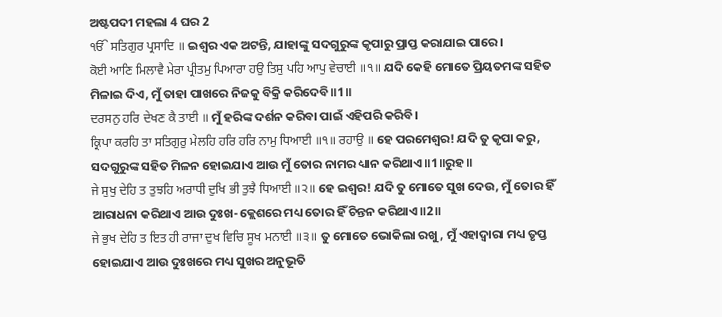ଅଷ୍ଟପଦୀ ମହଲା 4 ଘର 2
ੴ ਸਤਿਗੁਰ ਪ੍ਰਸਾਦਿ ॥ ଇଶ୍ଵର ଏକ ଅଟନ୍ତି, ଯାହାଙ୍କୁ ସଦଗୁରୁଙ୍କ କୃପାରୁ ପ୍ରାପ୍ତ କରାଯାଇ ପାରେ।
ਕੋਈ ਆਣਿ ਮਿਲਾਵੈ ਮੇਰਾ ਪ੍ਰੀਤਮੁ ਪਿਆਰਾ ਹਉ ਤਿਸੁ ਪਹਿ ਆਪੁ ਵੇਚਾਈ ॥੧॥ ଯଦି କେହି ମୋତେ ପ୍ରିୟତମଙ୍କ ସହିତ ମିଳାଇ ଦିଏ, ମୁଁ ତାହା ପାଖରେ ନିଜକୁ ବିକ୍ରି କରିଦେବି॥1॥
ਦਰਸਨੁ ਹਰਿ ਦੇਖਣ ਕੈ ਤਾਈ ॥ ମୁଁ ହରିଙ୍କ ଦର୍ଶନ କରିବା ପାଇଁ ଏହିପରି କରିବି।
ਕ੍ਰਿਪਾ ਕਰਹਿ ਤਾ ਸਤਿਗੁਰੁ ਮੇਲਹਿ ਹਰਿ ਹਰਿ ਨਾਮੁ ਧਿਆਈ ॥੧॥ ਰਹਾਉ ॥ ହେ ପରମେଶ୍ଵର! ଯଦି ତୁ କୃପା କରୁ, ସଦଗୁରୁଙ୍କ ସହିତ ମିଳନ ହୋଇଯାଏ ଆଉ ମୁଁ ତୋର ନାମର ଧ୍ୟାନ କରିଥାଏ॥1॥ରୁହ॥
ਜੇ ਸੁਖੁ ਦੇਹਿ ਤ ਤੁਝਹਿ ਅਰਾਧੀ ਦੁਖਿ ਭੀ ਤੁਝੈ ਧਿਆਈ ॥੨॥ ହେ ଇଶ୍ଵର! ଯଦି ତୁ ମୋତେ ସୁଖ ଦେଉ, ମୁଁ ତୋର ହିଁ ଆରାଧନା କରିଥାଏ ଆଉ ଦୁଃଖ-କ୍ଲେଶରେ ମଧ୍ୟ ତୋର ହିଁ ଚିନ୍ତନ କରିଥାଏ॥2॥
ਜੇ ਭੁਖ ਦੇਹਿ ਤ ਇਤ ਹੀ ਰਾਜਾ ਦੁਖ ਵਿਚਿ ਸੂਖ ਮਨਾਈ ॥੩॥ ତୁ ମୋତେ ଭୋକିଲା ରଖୁ, ମୁଁ ଏହାଦ୍ବାରା ମଧ୍ୟ ତୃପ୍ତ ହୋଇଯାଏ ଆଉ ଦୁଃଖରେ ମଧ୍ୟ ସୁଖର ଅନୁଭୂତି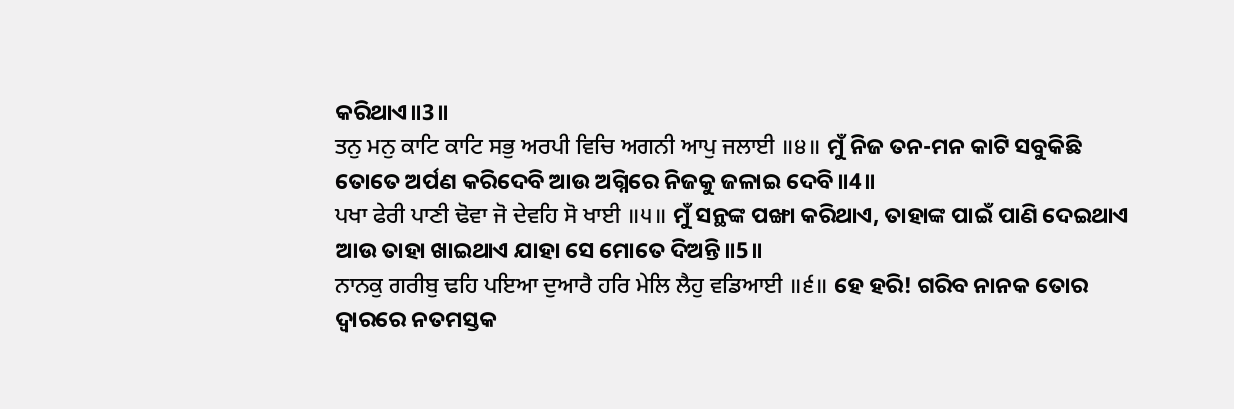କରିଥାଏ॥3॥
ਤਨੁ ਮਨੁ ਕਾਟਿ ਕਾਟਿ ਸਭੁ ਅਰਪੀ ਵਿਚਿ ਅਗਨੀ ਆਪੁ ਜਲਾਈ ॥੪॥ ମୁଁ ନିଜ ତନ-ମନ କାଟି ସବୁକିଛି ତୋତେ ଅର୍ପଣ କରିଦେବି ଆଉ ଅଗ୍ନିରେ ନିଜକୁ ଜଳାଇ ଦେବି॥4॥
ਪਖਾ ਫੇਰੀ ਪਾਣੀ ਢੋਵਾ ਜੋ ਦੇਵਹਿ ਸੋ ਖਾਈ ॥੫॥ ମୁଁ ସନ୍ଥଙ୍କ ପଙ୍ଖା କରିଥାଏ, ତାହାଙ୍କ ପାଇଁ ପାଣି ଦେଇଥାଏ ଆଉ ତାହା ଖାଇଥାଏ ଯାହା ସେ ମୋତେ ଦିଅନ୍ତି॥5॥
ਨਾਨਕੁ ਗਰੀਬੁ ਢਹਿ ਪਇਆ ਦੁਆਰੈ ਹਰਿ ਮੇਲਿ ਲੈਹੁ ਵਡਿਆਈ ॥੬॥ ହେ ହରି! ଗରିବ ନାନକ ତୋର ଦ୍ଵାରରେ ନତମସ୍ତକ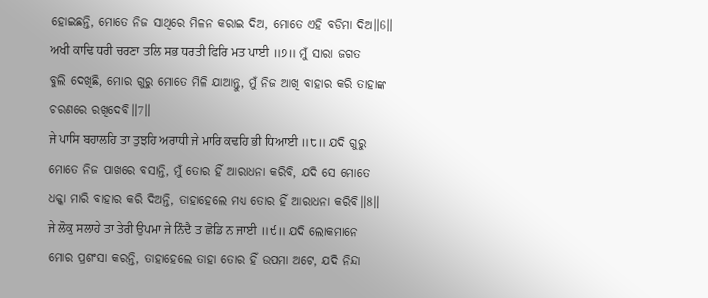ହୋଇଛନ୍ତି, ମୋତେ ନିଜ ସାଥିରେ ମିଳନ କରାଇ ଦିଅ, ମୋତେ ଏହି ବଡିମା ଦିଅ॥6॥
ਅਖੀ ਕਾਢਿ ਧਰੀ ਚਰਣਾ ਤਲਿ ਸਭ ਧਰਤੀ ਫਿਰਿ ਮਤ ਪਾਈ ॥੭॥ ମୁଁ ସାରା ଜଗତ ବୁଲି ଦେଖିଛି, ମୋର ଗୁରୁ ମୋତେ ମିଳି ଯାଆନ୍ତୁ, ମୁଁ ନିଜ ଆଖି ବାହାର କରି ତାହାଙ୍କ ଚରଣରେ ରଖିଦେବି॥7॥
ਜੇ ਪਾਸਿ ਬਹਾਲਹਿ ਤਾ ਤੁਝਹਿ ਅਰਾਧੀ ਜੇ ਮਾਰਿ ਕਢਹਿ ਭੀ ਧਿਆਈ ॥੮॥ ଯଦି ଗୁରୁ ମୋତେ ନିଜ ପାଖରେ ବସାନ୍ତି, ମୁଁ ତୋର ହିଁ ଆରାଧନା କରିବି, ଯଦି ସେ ମୋତେ ଧକ୍କା ମାରି ବାହାର କରି ଦିଅନ୍ତି, ତାହାହେଲେ ମଧ୍ୟ ତୋର ହିଁ ଆରାଧନା କରିବି॥8॥
ਜੇ ਲੋਕੁ ਸਲਾਹੇ ਤਾ ਤੇਰੀ ਉਪਮਾ ਜੇ ਨਿੰਦੈ ਤ ਛੋਡਿ ਨ ਜਾਈ ॥੯॥ ଯଦି ଲୋକମାନେ ମୋର ପ୍ରଶଂସା କରନ୍ତି, ତାହାହେଲେ ତାହା ତୋର ହିଁ ଉପମା ଅଟେ, ଯଦି ନିନ୍ଦା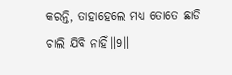କରନ୍ତି, ତାହାହେଲେ ମଧ୍ୟ ତୋତେ ଛାଡି ଚାଲି ଯିବି ନାହିଁ॥9॥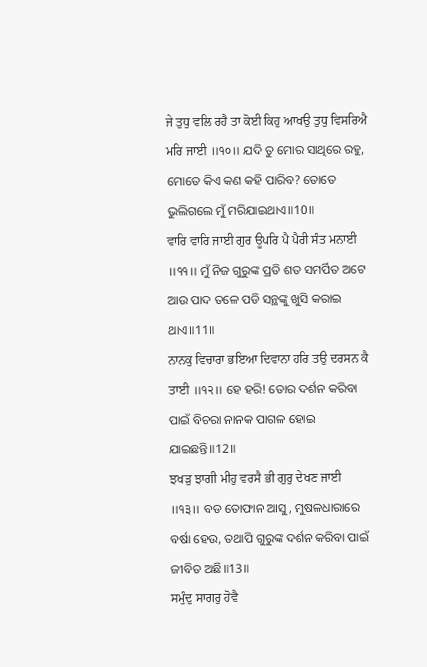ਜੇ ਤੁਧੁ ਵਲਿ ਰਹੈ ਤਾ ਕੋਈ ਕਿਹੁ ਆਖਉ ਤੁਧੁ ਵਿਸਰਿਐ ਮਰਿ ਜਾਈ ॥੧੦॥ ଯଦି ତୁ ମୋର ସାଥିରେ ରହୁ, ମୋତେ କିଏ କଣ କହି ପାରିବ? ତୋତେ ଭୁଲିଗଲେ ମୁଁ ମରିଯାଇଥାଏ॥10॥
ਵਾਰਿ ਵਾਰਿ ਜਾਈ ਗੁਰ ਊਪਰਿ ਪੈ ਪੈਰੀ ਸੰਤ ਮਨਾਈ ॥੧੧॥ ମୁଁ ନିଜ ଗୁରୁଙ୍କ ପ୍ରତି ଶତ ସମର୍ପିତ ଅଟେ ଆଉ ପାଦ ତଳେ ପଡି ସନ୍ଥଙ୍କୁ ଖୁସି କରାଇ ଥାଏ॥11॥
ਨਾਨਕੁ ਵਿਚਾਰਾ ਭਇਆ ਦਿਵਾਨਾ ਹਰਿ ਤਉ ਦਰਸਨ ਕੈ ਤਾਈ ॥੧੨॥ ହେ ହରି! ତୋର ଦର୍ଶନ କରିବା ପାଇଁ ବିଚରା ନାନକ ପାଗଳ ହୋଇ ଯାଇଛନ୍ତି॥12॥
ਝਖੜੁ ਝਾਗੀ ਮੀਹੁ ਵਰਸੈ ਭੀ ਗੁਰੁ ਦੇਖਣ ਜਾਈ ॥੧੩॥ ବଡ ତୋଫାନ ଆସୁ, ମୁଷଳଧାରାରେ ବର୍ଷା ହେଉ, ତଥାପି ଗୁରୁଙ୍କ ଦର୍ଶନ କରିବା ପାଇଁ ଜୀବିତ ଅଛି॥13॥
ਸਮੁੰਦੁ ਸਾਗਰੁ ਹੋਵੈ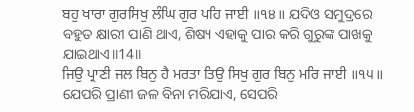ਬਹੁ ਖਾਰਾ ਗੁਰਸਿਖੁ ਲੰਘਿ ਗੁਰ ਪਹਿ ਜਾਈ ॥੧੪॥ ଯଦିଓ ସମୁଦ୍ରରେ ବହୁତ କ୍ଷାରୀ ପାଣି ଥାଏ, ଶିଷ୍ୟ ଏହାକୁ ପାର କରି ଗୁରୁଙ୍କ ପାଖକୁ ଯାଇଥାଏ॥14॥
ਜਿਉ ਪ੍ਰਾਣੀ ਜਲ ਬਿਨੁ ਹੈ ਮਰਤਾ ਤਿਉ ਸਿਖੁ ਗੁਰ ਬਿਨੁ ਮਰਿ ਜਾਈ ॥੧੫॥ ଯେପରି ପ୍ରାଣୀ ଜଳ ବିନା ମରିଯାଏ, ସେପରି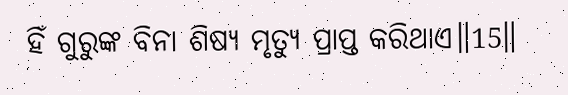ହିଁ ଗୁରୁଙ୍କ ବିନା ଶିଷ୍ୟ ମୃତ୍ୟୁ ପ୍ରାପ୍ତ କରିଥାଏ॥15॥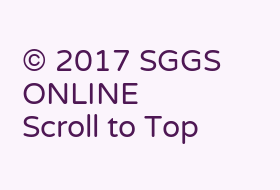© 2017 SGGS ONLINE
Scroll to Top